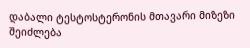დაბალი ტესტოსტერონის მთავარი მიზეზი შეიძლება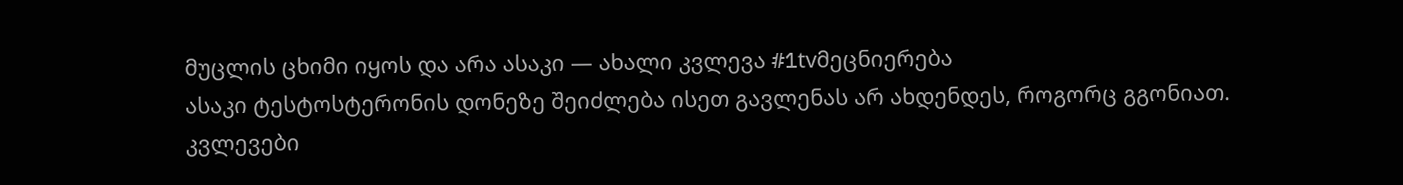მუცლის ცხიმი იყოს და არა ასაკი — ახალი კვლევა #1tvმეცნიერება
ასაკი ტესტოსტერონის დონეზე შეიძლება ისეთ გავლენას არ ახდენდეს, როგორც გგონიათ.
კვლევები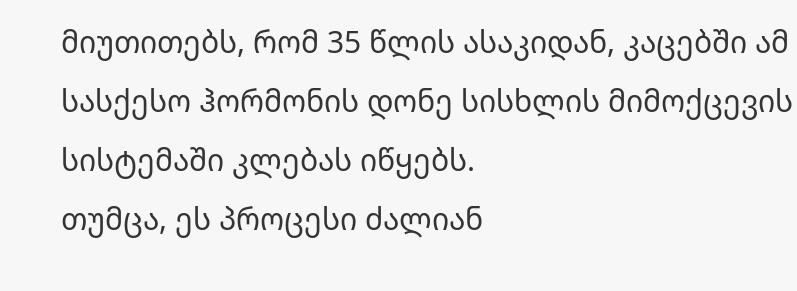მიუთითებს, რომ 35 წლის ასაკიდან, კაცებში ამ სასქესო ჰორმონის დონე სისხლის მიმოქცევის სისტემაში კლებას იწყებს.
თუმცა, ეს პროცესი ძალიან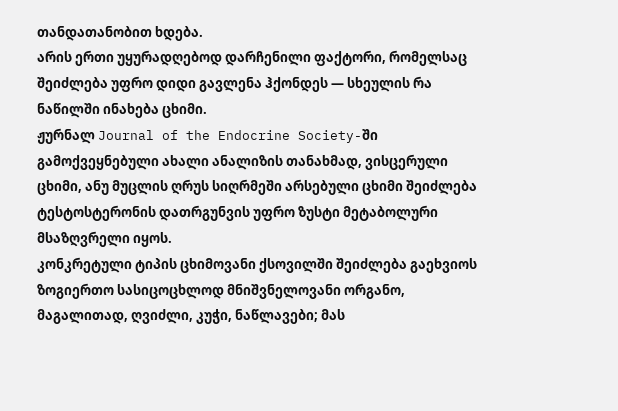თანდათანობით ხდება.
არის ერთი უყურადღებოდ დარჩენილი ფაქტორი, რომელსაც შეიძლება უფრო დიდი გავლენა ჰქონდეს — სხეულის რა ნაწილში ინახება ცხიმი.
ჟურნალ Journal of the Endocrine Society-ში გამოქვეყნებული ახალი ანალიზის თანახმად, ვისცერული ცხიმი, ანუ მუცლის ღრუს სიღრმეში არსებული ცხიმი შეიძლება ტესტოსტერონის დათრგუნვის უფრო ზუსტი მეტაბოლური მსაზღვრელი იყოს.
კონკრეტული ტიპის ცხიმოვანი ქსოვილში შეიძლება გაეხვიოს ზოგიერთო სასიცოცხლოდ მნიშვნელოვანი ორგანო, მაგალითად, ღვიძლი, კუჭი, ნაწლავები; მას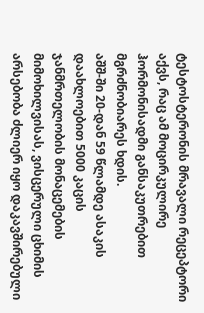ტესტოსტერონის მრავალი რეცეპტორი აქვს, რაც ამ მოცირკულირე ჰორმონისადმი განსაკუთრებით მგრძნობიარეს ხდის.
აშშ-ში 20-დან 59 წლამდე ასაკის დაახლოებით 5000 კაცის ჯანმრთელობის მონაცემების მიმოხილვისას, ვისცერული ცხიმის არსებობა ძლიერ იყო დაკავშირებული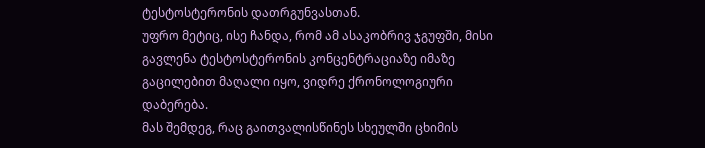ტესტოსტერონის დათრგუნვასთან.
უფრო მეტიც, ისე ჩანდა, რომ ამ ასაკობრივ ჯგუფში, მისი გავლენა ტესტოსტერონის კონცენტრაციაზე იმაზე გაცილებით მაღალი იყო, ვიდრე ქრონოლოგიური დაბერება.
მას შემდეგ, რაც გაითვალისწინეს სხეულში ცხიმის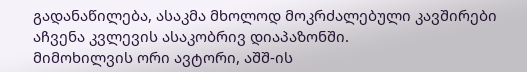გადანაწილება, ასაკმა მხოლოდ მოკრძალებული კავშირები აჩვენა კვლევის ასაკობრივ დიაპაზონში.
მიმოხილვის ორი ავტორი, აშშ-ის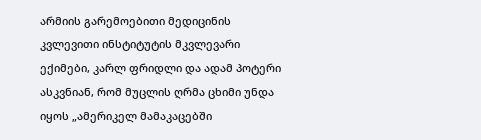არმიის გარემოებითი მედიცინის კვლევითი ინსტიტუტის მკვლევარი ექიმები, კარლ ფრიდლი და ადამ პოტერი ასკვნიან, რომ მუცლის ღრმა ცხიმი უნდა იყოს „ამერიკელ მამაკაცებში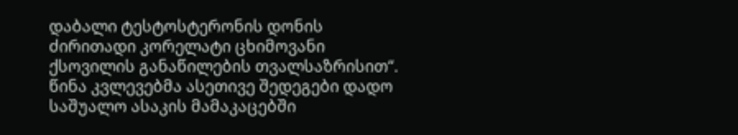დაბალი ტესტოსტერონის დონის ძირითადი კორელატი ცხიმოვანი ქსოვილის განაწილების თვალსაზრისით“.
წინა კვლევებმა ასეთივე შედეგები დადო საშუალო ასაკის მამაკაცებში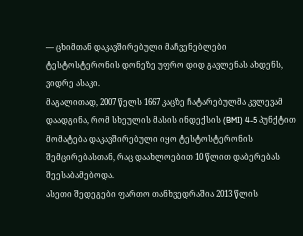— ცხიმთან დაკავშირებული მაჩვენებლები ტესტოსტერონის დონეზე უფრო დიდ გავლენას ახდენს, ვიდრე ასაკი.
მაგალითად, 2007 წელს 1667 კაცზე ჩატარებულმა კვლევამ დაადგინა, რომ სხეულის მასის ინდექსის (BMI) 4-5 პუნქტით მომატება დაკავშირებული იყო ტესტოსტერონის შემცირებასთან, რაც დაახლოებით 10 წლით დაბერებას შეესაბამებოდა.
ასეთი შედეგები ფართო თანხვედრაშია 2013 წლის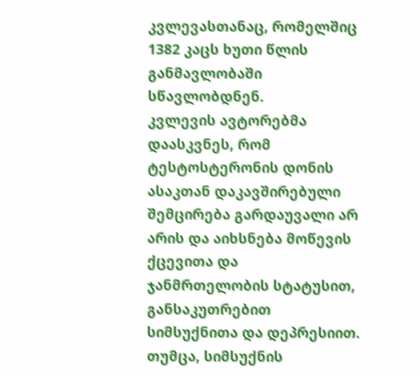კვლევასთანაც, რომელშიც 1382 კაცს ხუთი წლის განმავლობაში სწავლობდნენ.
კვლევის ავტორებმა დაასკვნეს, რომ ტესტოსტერონის დონის ასაკთან დაკავშირებული შემცირება გარდაუვალი არ არის და აიხსნება მოწევის ქცევითა და ჯანმრთელობის სტატუსით, განსაკუთრებით სიმსუქნითა და დეპრესიით.
თუმცა, სიმსუქნის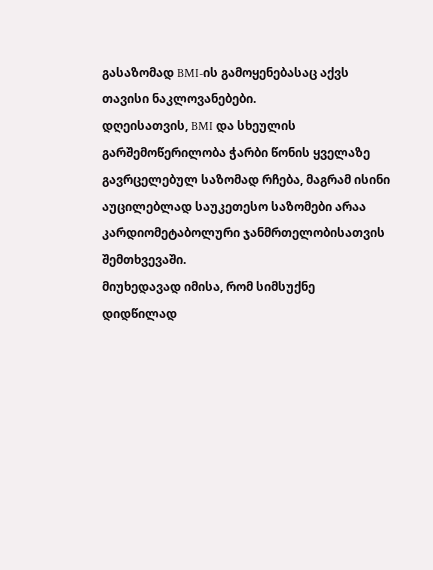გასაზომად BMI-ის გამოყენებასაც აქვს თავისი ნაკლოვანებები.
დღეისათვის, BMI და სხეულის გარშემოწერილობა ჭარბი წონის ყველაზე გავრცელებულ საზომად რჩება, მაგრამ ისინი აუცილებლად საუკეთესო საზომები არაა კარდიომეტაბოლური ჯანმრთელობისათვის შემთხვევაში.
მიუხედავად იმისა, რომ სიმსუქნე დიდწილად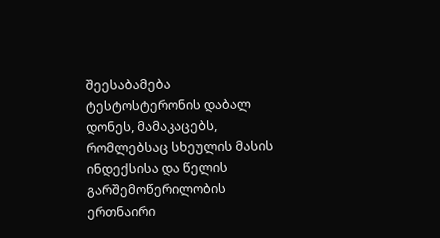შეესაბამება ტესტოსტერონის დაბალ დონეს, მამაკაცებს, რომლებსაც სხეულის მასის ინდექსისა და წელის გარშემოწერილობის ერთნაირი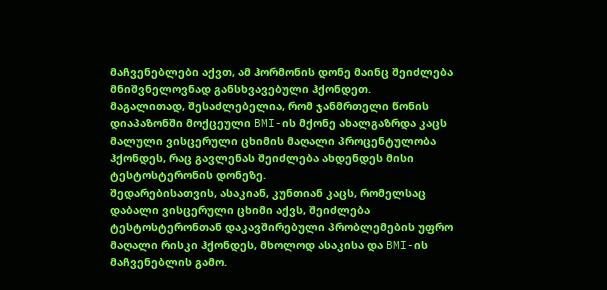მაჩვენებლები აქვთ, ამ ჰორმონის დონე მაინც შეიძლება მნიშვნელოვნად განსხვავებული ჰქონდეთ.
მაგალითად, შესაძლებელია, რომ ჯანმრთელი წონის დიაპაზონში მოქცეული BMI-ის მქონე ახალგაზრდა კაცს მალული ვისცერული ცხიმის მაღალი პროცენტულობა ჰქონდეს, რაც გავლენას შეიძლება ახდენდეს მისი ტესტოსტერონის დონეზე.
შედარებისათვის, ასაკიან, კუნთიან კაცს, რომელსაც დაბალი ვისცერული ცხიმი აქვს, შეიძლება ტესტოსტერონთან დაკავშირებული პრობლემების უფრო მაღალი რისკი ჰქონდეს, მხოლოდ ასაკისა და BMI-ის მაჩვენებლის გამო.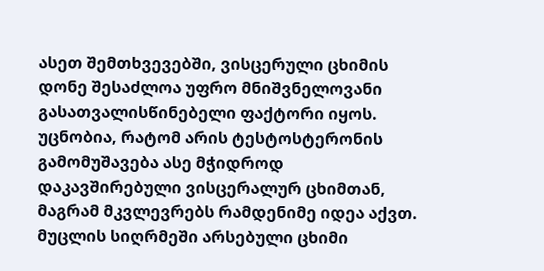ასეთ შემთხვევებში, ვისცერული ცხიმის დონე შესაძლოა უფრო მნიშვნელოვანი გასათვალისწინებელი ფაქტორი იყოს.
უცნობია, რატომ არის ტესტოსტერონის გამომუშავება ასე მჭიდროდ დაკავშირებული ვისცერალურ ცხიმთან, მაგრამ მკვლევრებს რამდენიმე იდეა აქვთ.
მუცლის სიღრმეში არსებული ცხიმი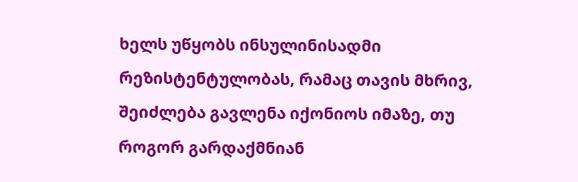ხელს უწყობს ინსულინისადმი რეზისტენტულობას, რამაც თავის მხრივ, შეიძლება გავლენა იქონიოს იმაზე, თუ როგორ გარდაქმნიან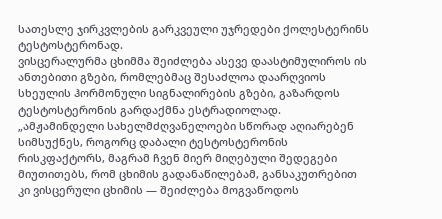სათესლე ჯირკვლების გარკვეული უჯრედები ქოლესტერინს ტესტოსტერონად.
ვისცერალურმა ცხიმმა შეიძლება ასევე დაასტიმულიროს ის ანთებითი გზები, რომლებმაც შესაძლოა დაარღვიოს სხეულის ჰორმონული სიგნალირების გზები, გაზარდოს ტესტოსტერონის გარდაქმნა ესტრადიოლად.
„ამჟამინდელი სახელმძღვანელოები სწორად აღიარებენ სიმსუქნეს, როგორც დაბალი ტესტოსტერონის რისკფაქტორს, მაგრამ ჩვენ მიერ მიღებული შედეგები მიუთითებს, რომ ცხიმის გადანაწილებამ, განსაკუთრებით კი ვისცერული ცხიმის — შეიძლება მოგვაწოდოს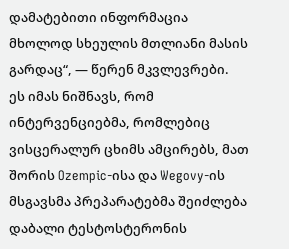დამატებითი ინფორმაცია მხოლოდ სხეულის მთლიანი მასის გარდაც“, — წერენ მკვლევრები.
ეს იმას ნიშნავს, რომ ინტერვენციებმა, რომლებიც ვისცერალურ ცხიმს ამცირებს, მათ შორის Ozempic-ისა და Wegovy-ის მსგავსმა პრეპარატებმა შეიძლება დაბალი ტესტოსტერონის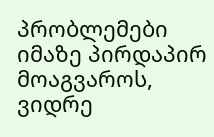პრობლემები იმაზე პირდაპირ მოაგვაროს, ვიდრე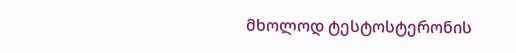მხოლოდ ტესტოსტერონის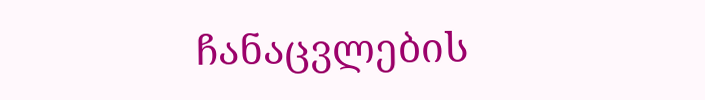ჩანაცვლების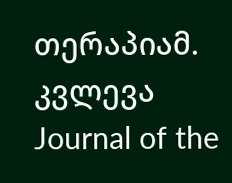თერაპიამ.
კვლევა Journal of the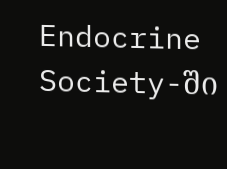Endocrine Society-ში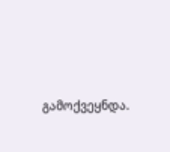გამოქვეყნდა.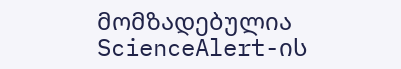მომზადებულია ScienceAlert-ის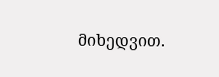მიხედვით.